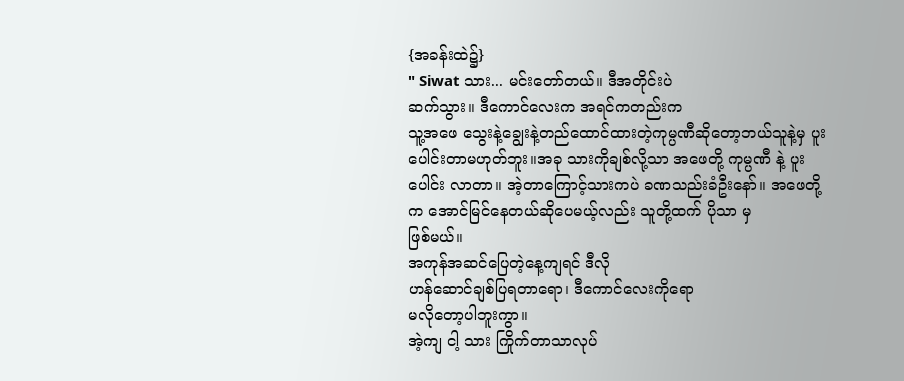{အခန်းထဲ၌}
" Siwat သား... မင်းတော်တယ်။ ဒီအတိုင်းပဲ
ဆက်သွား။ ဒီကောင်လေးက အရင်ကတည်းက
သူ့အဖေ သွေးနဲ့ချွေးနဲ့တည်ထောင်ထားတဲ့ကုမ္ပဏီဆိုတော့ဘယ်သူနဲ့မှ ပူးပေါင်းတာမဟုတ်ဘူး။အခု သားကိုချစ်လို့သာ အဖေတို့ ကုမ္ပဏီ နဲ့ ပူးပေါင်း လာတာ။ အဲ့တာကြောင့်သားကပဲ ခဏသည်းခံဦးနော်။ အဖေတို့က အောင်မြင်နေတယ်ဆိုပေမယ့်လည်း သူတို့ထက် ပိုသာ မှ
ဖြစ်မယ်။
အကုန်အဆင်ပြေတဲ့နေ့ကျရင် ဒီလို
ဟန်ဆောင်ချစ်ပြရတာရော၊ ဒီကောင်လေးကိုရော
မလိုတော့ပါဘူးကွာ။
အဲ့ကျ ငါ့ သား ကြိုက်တာသာလုပ်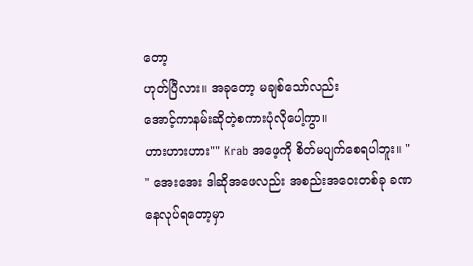တော့
ဟုတ်ပြီလား။ အခုတော့ မချစ်သော်လည်း
အောင့်ကာနမ်းဆိုတဲ့စကားပုံလိုပေါ့ကွာ။
ဟားဟားဟား"" Krab အဖေ့ကို စိတ်မပျက်စေရပါဘူး။ "
" အေးအေး ဒါဆိုအဖေလည်း အစည်းအဝေးတစ်ခု ခဏနေလုပ်ရတော့မှာ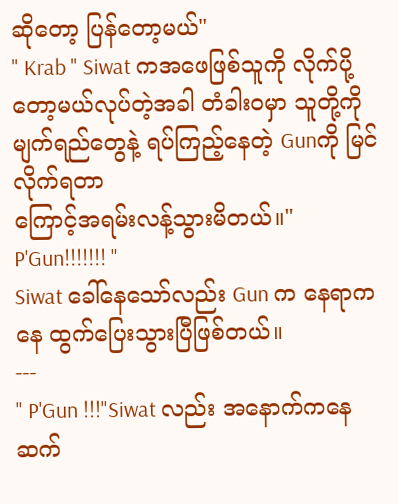ဆိုတော့ ပြန်တော့မယ်"
" Krab " Siwat ကအဖေဖြစ်သူကို လိုက်ပို့တော့မယ်လုပ်တဲ့အခါ တံခါးဝမှာ သူတို့ကို မျက်ရည်တွေနဲ့ ရပ်ကြည့်နေတဲ့ Gunကို မြင်လိုက်ရတာ
ကြောင့်အရမ်းလန့်သွားမိတယ်။" P'Gun!!!!!!! "
Siwat ခေါ်နေသော်လည်း Gun က နေရာကနေ ထွက်ပြေးသွားပြီဖြစ်တယ်။
---
" P'Gun !!!"Siwat လည်း အနောက်ကနေဆက်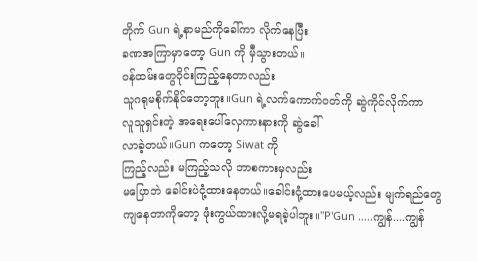တိုက် Gun ရဲ့နာမည်ကိုခေါ်ကာ လိုက်နေပြီး
ခဏအကြာမှာတော့ Gun ကို မှီသွားတယ်။
ဝန်ထမ်းတွေဝိုင်းကြည့်နေတာလည်း
သူဂရုမစိုက်နိုင်တော့ဘူး။Gun ရဲ့လက်ကောက်ဝတ်ကို ဆွဲကိုင်လိုက်ကာ
လူသူရှင်းတဲ့ အရေးပေါ်လှေကားနားကို ဆွဲခေါ်
လာခဲ့တယ်။Gun ကတော့ Siwat ကို
ကြည့်လည်း မကြည့်သလို ဘာစကားမှလည်း
မပြောဘဲ ခေါင်းပဲငုံ့ထားနေတယ်။ခေါင်းငုံ့ထားပေမယ့်လည်း မျက်ရည်တွေ
ကျနေတာကိုတော့ ဖုံးကွယ်ထားလို့မရခဲ့ပါဘူး။"P'Gun .....ကျွန်....ကျွန်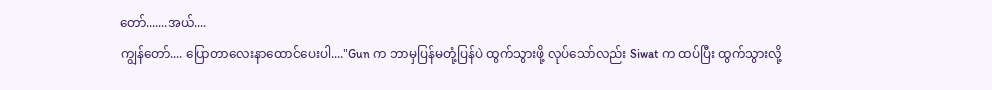တော်.......အယ်....
ကျွန်တော်.... ပြောတာလေးနာထောင်ပေးပါ...."Gun က ဘာမှပြန်မတုံ့ပြန်ပဲ ထွက်သွားဖို့ လုပ်သော်လည်း Siwat က ထပ်ပြီး ထွက်သွားလို့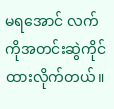မရအောင် လက်ကိုအတင်းဆွဲကိုင်ထားလိုက်တယ်။